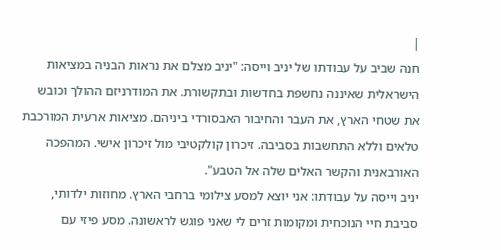|
חנה שביב על עבודתו של יניב וייסה: "יניב מצלם את נראות הבניה במציאות הישראלית שאיננה נחשפת בחדשות ובתקשורת. את המודרניזם ההולך וכובש את שטחי הארץ, את העבר והחיבור האבסורדי ביניהם. מציאות ארעית המורכבת טלאים וללא התחשבות בסביבה. זיכרון קולקטיבי מול זיכרון אישי. המהפכה האורבאנית והקשר האלים שלה אל הטבע".
יניב וייסה על עבודתו: אני יוצא למסע צילומי ברחבי הארץ. מחוזות ילדותי, סביבת חיי הנוכחית ומקומות זרים לי שאני פוגש לראשונה. מסע פיזי עם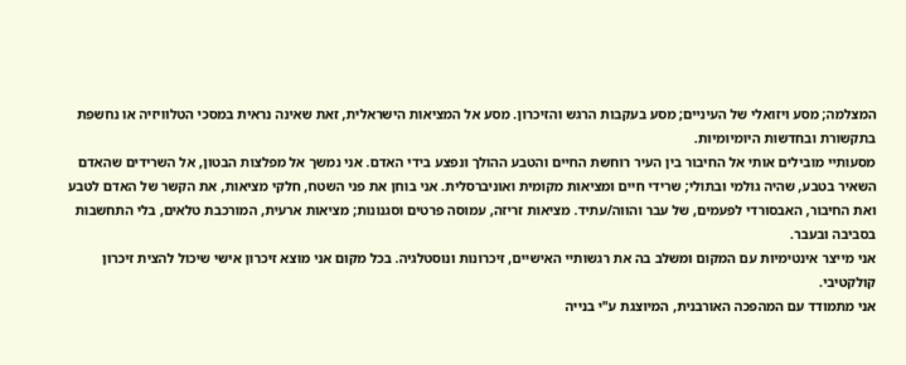המצלמה; מסע ויזואלי של העיניים; מסע בעקבות הרגש והזיכרון. מסע אל המציאות הישראלית, זאת שאינה נראית במסכי הטלוויזיה או נחשפת בתקשורת ובחדשות היומיומיות.
מסעותיי מובילים אותי אל החיבור בין העיר רוחשת החיים והטבע ההולך ונפצע בידי האדם. אני נמשך אל מפלצות הבטון, אל השרידים שהאדם השאיר בטבע, שהיה גולמי ובתולי; שרידי חיים ומציאות מקומית ואוניברסלית. אני בוחן את פני השטח, חלקי מציאות, את הקשר של האדם לטבע ואת החיבור, האבסורדי לפעמים, של עבר והווה/עתיד. מציאות זריזה, עמוסה פרטים וסגנונות; מציאות ארעית, המורכבת טלאים, בלי התחשבות בסביבה ובעבר.
אני מייצר אינטימיות עם המקום ומשלב בה את רגשותיי האישיים, זיכרונות ונוסטלגיה. בכל מקום אני מוצא זיכרון אישי שיכול להצית זיכרון קולקטיבי.
אני מתמודד עם המהפכה האורבנית, המיוצגת ע"י בנייה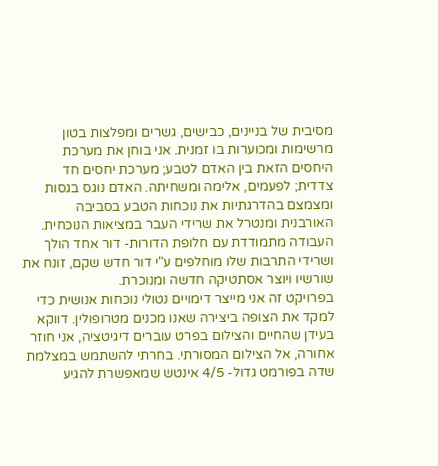מסיבית של בניינים, כבישים, גשרים ומפלצות בטון מרשימות ומכוערות בו זמנית. אני בוחן את מערכת היחסים הזאת בין האדם לטבע; מערכת יחסים חד צדדית; לפעמים, אלימה ומשחיתה. האדם נוגס בגסות ומצמצם בהדרגתיות את נוכחות הטבע בסביבה האורבנית ומנטרל את שרידי העבר במציאות הנוכחית.
העבודה מתמודדת עם חלופת הדורות- דור אחד הולך ושרידי התרבות שלו מוחלפים ע"י דור חדש שקם, זונח את שורשיו ויוצר אסתטיקה חדשה ומנוכרת.
בפרויקט זה אני מייצר דימויים נטולי נוכחות אנושית כדי למקד את הצופה ביצירה שאנו מכנים מטרופולין. דווקא בעידן שהחיים והצילום בפרט עוברים דיגיטציה, אני חוזר אחורה, אל הצילום המסורתי. בחרתי להשתמש במצלמת שדה בפורמט גדול- 4/5 אינטש שמאפשרת להגיע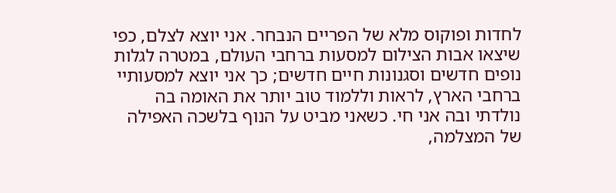לחדות ופוקוס מלא של הפריים הנבחר. אני יוצא לצלם, כפי שיצאו אבות הצילום למסעות ברחבי העולם, במטרה לגלות נופים חדשים וסגנונות חיים חדשים; כך אני יוצא למסעותיי ברחבי הארץ, לראות וללמוד טוב יותר את האומה בה נולדתי ובה אני חי. כשאני מביט על הנוף בלשכה האפילה של המצלמה,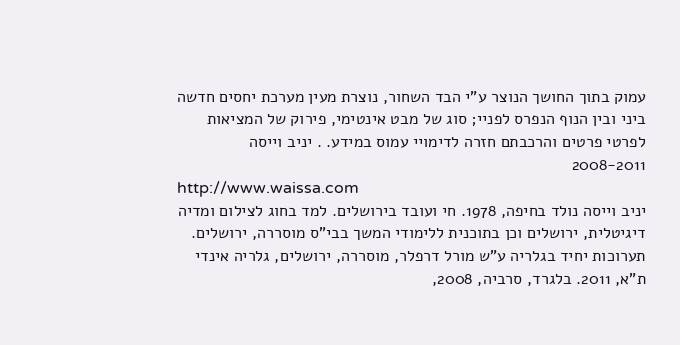עמוק בתוך החושך הנוצר ע"י הבד השחור, נוצרת מעין מערכת יחסים חדשה ביני ובין הנוף הנפרס לפניי; סוג של מבט אינטימי, פירוק של המציאות לפרטי פרטים והרכבתם חזרה לדימויי עמוס במידע. . יניב וייסה 2008-2011
http://www.waissa.com
יניב וייסה נולד בחיפה, 1978. חי ועובד בירושלים. למד בחוג לצילום ומדיה דיגיטלית, ירושלים וכן בתוכנית ללימודי המשך בבי"ס מוסררה, ירושלים. תערוכות יחיד בגלריה ע"ש מורל דרפלר, מוסררה, ירושלים, גלריה אינדי ת"א, 2011. בלגרד, סרביה, 2008,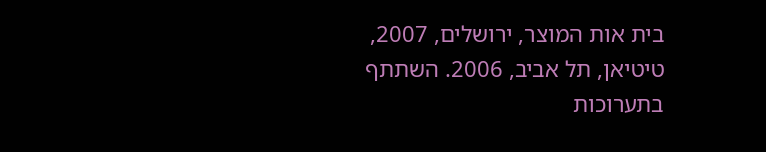בית אות המוצר, ירושלים, 2007, טיטיאן, תל אביב, 2006. השתתף בתערוכות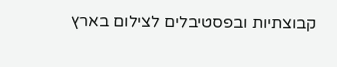קבוצתיות ובפסטיבלים לצילום בארץ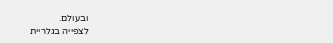ובעולם.
לצפייה בגלריית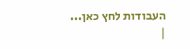העבודות לחץ כאן...
|